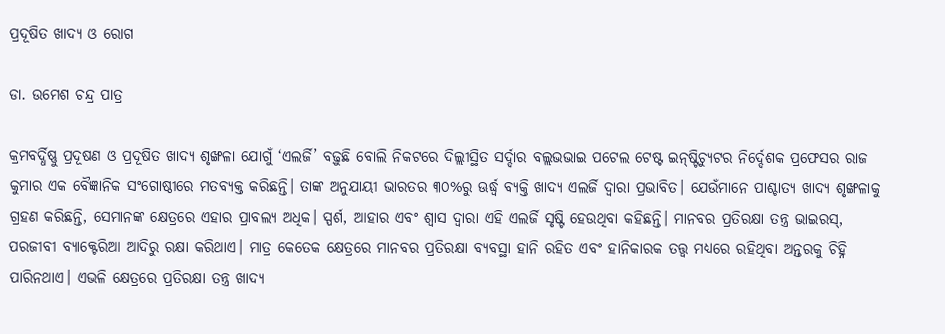ପ୍ରଦୂଷିତ ଖାଦ୍ୟ ଓ ରୋଗ

ଡା. ଉମେଶ ଚନ୍ଦ୍ର ପାତ୍ର

କ୍ରମବର୍ଦ୍ଧିଷ୍ଣୁ ପ୍ରଦୂଷଣ ଓ ପ୍ରଦୂଷିତ ଖାଦ୍ୟ ଶୃଙ୍ଖଳା ଯୋଗୁଁ ‘ଏଲର୍ଜି’ ବଢ଼ୁଛି ବୋଲି ନିକଟରେ ଦିଲ୍ଲୀସ୍ଥିତ ସର୍ଦ୍ଦାର ବଲ୍ଲଭଭାଇ ପଟେଲ ଟେଷ୍ଟ ଇନ୍‌ଷ୍ଟିଚ୍ୟୁଟର ନିର୍ଦ୍ଦେଶକ ପ୍ରଫେସର ରାଜ କୁମାର ଏକ ବୈଜ୍ଞାନିକ ସଂଗୋଷ୍ଠୀରେ ମତବ୍ୟକ୍ତ କରିଛନ୍ତି। ତାଙ୍କ ଅନୁଯାୟୀ ଭାରତର ୩୦%ରୁ ଊର୍ଦ୍ଧ୍ୱ ବ୍ୟକ୍ତି ଖାଦ୍ୟ ଏଲର୍ଜି ଦ୍ୱାରା ପ୍ରଭାବିତ। ଯେଉଁମାନେ ପାଶ୍ଚାତ୍ୟ ଖାଦ୍ୟ ଶୃଙ୍ଖଳାକୁ ଗ୍ରହଣ କରିଛନ୍ତି, ସେମାନଙ୍କ କ୍ଷେତ୍ରରେ ଏହାର ପ୍ରାବଲ୍ୟ ଅଧିକ। ସ୍ପର୍ଶ, ଆହାର ଏବଂ ଶ୍ୱାସ ଦ୍ୱାରା ଏହି ଏଲର୍ଜି ସୃଷ୍ଟି ହେଉଥିବା କହିଛନ୍ତି। ମାନବର ପ୍ରତିରକ୍ଷା ତନ୍ତ୍ର ଭାଇରସ୍‌, ପରଜୀବୀ ବ୍ୟାକ୍ଟେରିଆ ଆଦିରୁ ରକ୍ଷା କରିଥାଏ। ମାତ୍ର କେତେକ କ୍ଷେତ୍ରରେ ମାନବର ପ୍ରତିରକ୍ଷା ବ୍ୟବସ୍ଥା ହାନି ରହିତ ଏବଂ ହାନିକାରକ ତତ୍ତ୍ୱ ମଧ୍ୟରେ ରହିଥିବା ଅନ୍ତରକୁ ଚିହ୍ନି ପାରିନଥାଏ। ଏଭଳି କ୍ଷେତ୍ରରେ ପ୍ରତିରକ୍ଷା ତନ୍ତ୍ର ଖାଦ୍ୟ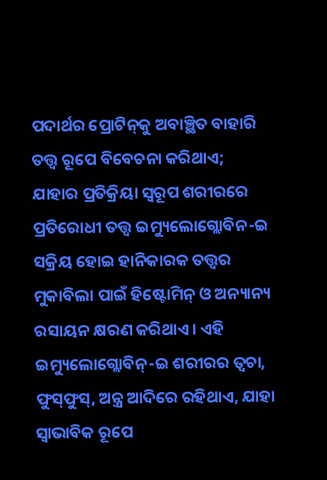ପଦାର୍ଥର ପ୍ରୋଟିନ୍‌କୁ ଅବାଞ୍ଛିତ ବାହାରି ତତ୍ତ୍ୱ ରୂପେ ବିବେଚନା କରିଥାଏ; ଯାହାର ପ୍ରତିକ୍ରିୟା ସ୍ବରୂପ ଶରୀରରେ ପ୍ରତିରୋଧୀ ତତ୍ତ୍ୱ ଇମ୍ୟୁଲୋଗ୍ଲୋବିନ-ଇ ସକ୍ରିୟ ହୋଇ ହାନିକାରକ ତତ୍ତ୍ୱର ମୁକାବିଲା ପାଇଁ ହିଷ୍ଟୋମିନ୍‌ ଓ ଅନ୍ୟାନ୍ୟ ରସାୟନ କ୍ଷରଣ କରିଥାଏ। ଏହି ଇମ୍ୟୁଲୋଗ୍ଲୋବିନ୍‌-ଇ ଶରୀରର ତ୍ୱଚା, ଫୁସ୍‌ଫୁସ୍‌, ଅନ୍ତ୍ର ଆଦିରେ ରହିଥାଏ, ଯାହା ସ୍ବାଭାବିକ ରୂପେ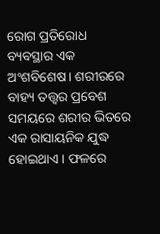ରୋଗ ପ୍ରତିରୋଧ ବ୍ୟବସ୍ଥାର ଏକ ଅଂଶବିଶେଷ। ଶରୀରରେ ବାହ୍ୟ ତତ୍ତ୍ୱର ପ୍ରବେଶ ସମୟରେ ଶରୀର ଭିତରେ ଏକ ରାସାୟନିକ ଯୁଦ୍ଧ ହୋଇଥାଏ। ଫଳରେ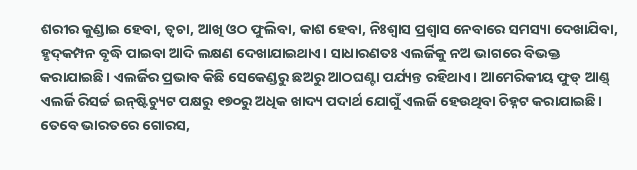ଶରୀର କୁଣ୍ଡାଇ ହେବା, ତ୍ୱଚା, ଆଖି ଓଠ ଫୁଲିବା, କାଶ ହେବା, ନିଃଶ୍ୱାସ ପ୍ରଶ୍ୱାସ ନେବାରେ ସମସ୍ୟା ଦେଖାଯିବା, ହୃଦ୍‌କମ୍ପନ ବୃଦ୍ଧି ପାଇବା ଆଦି ଲକ୍ଷଣ ଦେଖାଯାଇଥାଏ। ସାଧାରଣତଃ ଏଲର୍ଜିକୁ ନଅ ଭାଗରେ ବିଭକ୍ତ କରାଯାଇଛି। ଏଲର୍ଜିର ପ୍ରଭାବ କିଛି ସେକେଣ୍ଡରୁ ଛଅରୁ ଆଠଘଣ୍ଟା ପର୍ଯ୍ୟନ୍ତ ରହିଥାଏ। ଆମେରିକୀୟ ଫୁଡ୍‌ ଆଣ୍ଡ୍‌ ଏଲର୍ଜି ରିସର୍ଚ୍ଚ ଇନ୍‌ଷ୍ଟିଚ୍ୟୁଟ ପକ୍ଷରୁ ୧୭୦ରୁ ଅଧିକ ଖାଦ୍ୟ ପଦାର୍ଥ ଯୋଗୁଁ ଏଲର୍ଜି ହେଉଥିବା ଚିହ୍ନଟ କରାଯାଇଛି। ତେବେ ଭାରତରେ ଗୋରସ,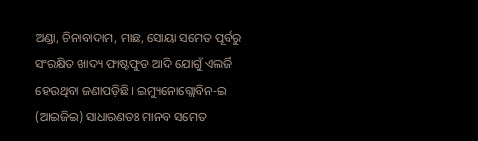ଅଣ୍ଡା, ଚିନାବାଦାମ, ମାଛ, ସୋୟା ସମେତ ପୂର୍ବରୁ ସଂରକ୍ଷିତ ଖାଦ୍ୟ ଫାଷ୍ଟଫୁଡ ଆଦି ଯୋଗୁଁ ଏଲର୍ଜି ହେଉଥିବା ଜଣାପଡ଼ିଛି। ଇମ୍ୟୁନୋଗ୍ଲୋବିନ-ଇ (ଆଇଜିଇ) ସାଧାରଣତଃ ମାନବ ସମେତ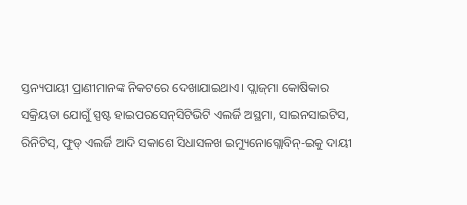ସ୍ତନ୍ୟପାୟୀ ପ୍ରାଣୀମାନଙ୍କ ନିକଟରେ ଦେଖାଯାଇଥାଏ। ପ୍ଲାଜ୍‌ମା କୋଷିକାର ସକ୍ରିୟତା ଯୋଗୁଁ ସ୍ପଷ୍ଟ ହାଇପରସେନ୍‌ସିଟିଭିଟି ଏଲର୍ଜି ଅସ୍ଥମା, ସାଇନସାଇଟିସ, ରିନିଟିସ୍‌, ଫୁଡ୍‌ ଏଲର୍ଜି ଆଦି ସକାଶେ ସିଧାସଳଖ ଇମ୍ୟୁନୋଗ୍ଲୋବିନ୍‌-ଇକୁ ଦାୟୀ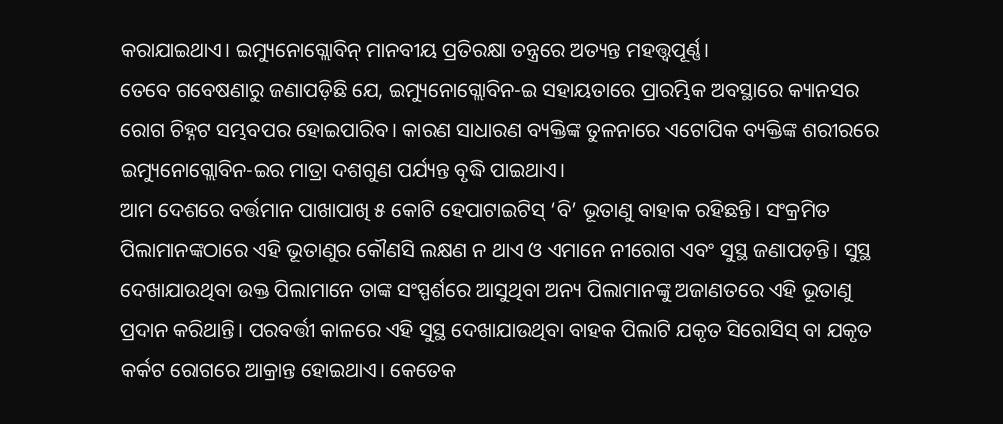କରାଯାଇଥାଏ। ଇମ୍ୟୁନୋଗ୍ଲୋବିନ୍‌ ମାନବୀୟ ପ୍ରତିରକ୍ଷା ତନ୍ତ୍ରରେ ଅତ୍ୟନ୍ତ ମହତ୍ତ୍ୱପୂର୍ଣ୍ଣ।
ତେବେ ଗବେଷଣାରୁ ଜଣାପଡ଼ିଛି ଯେ, ଇମ୍ୟୁନୋଗ୍ଲୋବିନ-ଇ ସହାୟତାରେ ପ୍ରାରମ୍ଭିକ ଅବସ୍ଥାରେ କ୍ୟାନସର ରୋଗ ଚିହ୍ନଟ ସମ୍ଭବପର ହୋଇପାରିବ। କାରଣ ସାଧାରଣ ବ୍ୟକ୍ତିଙ୍କ ତୁଳନାରେ ଏଟୋପିକ ବ୍ୟକ୍ତିଙ୍କ ଶରୀରରେ ଇମ୍ୟୁନୋଗ୍ଲୋବିନ-ଇର ମାତ୍ରା ଦଶଗୁଣ ପର୍ଯ୍ୟନ୍ତ ବୃଦ୍ଧି ପାଇଥାଏ।
ଆମ ଦେଶରେ ବର୍ତ୍ତମାନ ପାଖାପାଖି ୫ କୋଟି ହେପାଟାଇଟିସ୍‌ ‘ବି’ ଭୂତାଣୁ ବାହାକ ରହିଛନ୍ତି। ସଂକ୍ରମିତ ପିଲାମାନଙ୍କଠାରେ ଏହି ଭୂତାଣୁର କୌଣସି ଲକ୍ଷଣ ନ ଥାଏ ଓ ଏମାନେ ନୀରୋଗ ଏବଂ ସୁସ୍ଥ ଜଣାପଡ଼ନ୍ତି। ସୁସ୍ଥ ଦେଖାଯାଉଥିବା ଉକ୍ତ ପିଲାମାନେ ତାଙ୍କ ସଂସ୍ପର୍ଶରେ ଆସୁଥିବା ଅନ୍ୟ ପିଲାମାନଙ୍କୁ ଅଜାଣତରେ ଏହି ଭୂତାଣୁ ପ୍ରଦାନ କରିଥାନ୍ତି। ପରବର୍ତ୍ତୀ କାଳରେ ଏହି ସୁସ୍ଥ ଦେଖାଯାଉଥିବା ବାହକ ପିଲାଟି ଯକୃତ ସିରୋସିସ୍‌ ବା ଯକୃତ କର୍କଟ ରୋଗରେ ଆକ୍ରାନ୍ତ ହୋଇଥାଏ। କେତେକ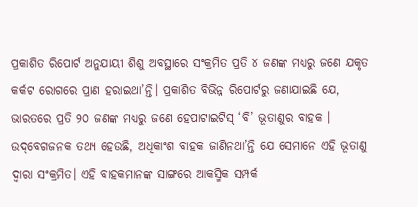ପ୍ରକାଶିତ ରିପୋର୍ଟ ଅନୁଯାୟୀ ଶିଶୁ ଅବସ୍ଥାରେ ସଂକ୍ରମିତ ପ୍ରତି ୪ ଜଣଙ୍କ ମଧ୍ୟରୁ ଜଣେ ଯକୃତ କର୍କଟ ରୋଗରେ ପ୍ରାଣ ହରାଇଥା’ନ୍ତି। ପ୍ରକାଶିତ ବିଭିନ୍ନ ରିପୋର୍ଟରୁ ଜଣାଯାଇଛି ଯେ, ଭାରତରେ ପ୍ରତି ୨୦ ଜଣଙ୍କ ମଧ୍ୟରୁ ଜଣେ ହେପାଟାଇଟିସ୍‌ ‘ବି’ ଭୂତାଣୁର ବାହକ । ଉଦ୍‌ବେଗଜନକ ତଥ୍ୟ ହେଉଛି, ଅଧିକାଂଶ ବାହକ ଜାଣିନଥା’ନ୍ତି ଯେ ସେମାନେ ଏହି ଭୂତାଣୁ ଦ୍ୱାରା ସଂକ୍ରମିତ। ଏହି ବାହକମାନଙ୍କ ସାଙ୍ଗରେ ଆକସ୍ମିକ ସମ୍ପର୍କ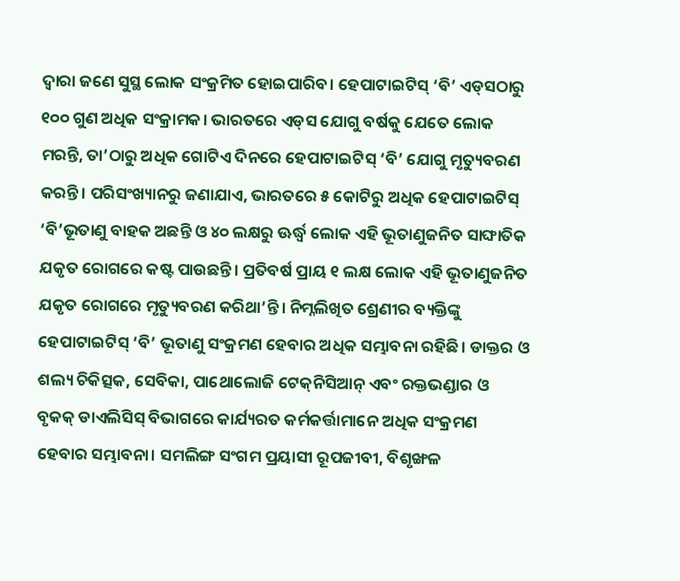ଦ୍ୱାରା ଜଣେ ସୁସ୍ଥ ଲୋକ ସଂକ୍ରମିତ ହୋଇପାରିବ। ହେପାଟାଇଟିସ୍‌ ‘ବି’ ଏଡ୍‌ସଠାରୁ ୧୦୦ ଗୁଣ ଅଧିକ ସଂକ୍ରାମକ। ଭାରତରେ ଏଡ୍‌ସ ଯୋଗୁ ବର୍ଷକୁ ଯେତେ ଲୋକ ମରନ୍ତି, ତା’ଠାରୁ ଅଧିକ ଗୋଟିଏ ଦିନରେ ହେପାଟାଇଟିସ୍‌ ‘ବି’ ଯୋଗୁ ମୃତ୍ୟୁବରଣ କରନ୍ତି। ପରିସଂଖ୍ୟାନରୁ ଜଣାଯାଏ, ଭାରତରେ ୫ କୋଟିରୁ ଅଧିକ ହେପାଟାଇଟିସ୍‌ ‘ବି’ଭୂତାଣୁ ବାହକ ଅଛନ୍ତି ଓ ୪୦ ଲକ୍ଷରୁ ଊର୍ଦ୍ଧ୍ୱ ଲୋକ ଏହି ଭୂତାଣୁଜନିତ ସାଙ୍ଘାତିକ ଯକୃତ ରୋଗରେ କଷ୍ଟ ପାଉଛନ୍ତି। ପ୍ରତିବର୍ଷ ପ୍ରାୟ ୧ ଲକ୍ଷ ଲୋକ ଏହି ଭୂତାଣୁଜନିତ ଯକୃତ ରୋଗରେ ମୃତ୍ୟୁବରଣ କରିଥା’ନ୍ତି। ନିମ୍ନଲିଖିତ ଶ୍ରେଣୀର ବ୍ୟକ୍ତିଙ୍କୁ ହେପାଟାଇଟିସ୍‌ ‘ବି’ ଭୂତାଣୁ ସଂକ୍ରମଣ ହେବାର ଅଧିକ ସମ୍ଭାବନା ରହିଛି। ଡାକ୍ତର ଓ ଶଲ୍ୟ ଚିକିତ୍ସକ, ସେବିକା, ପାଥୋଲୋଜି ଟେକ୍‌ନିସିଆନ୍‌ ଏବଂ ରକ୍ତଭଣ୍ଡାର ଓ ବୃକକ୍‌ ଡାଏଲିସିସ୍‌ ବିଭାଗରେ କାର୍ଯ୍ୟରତ କର୍ମକର୍ତ୍ତାମାନେ ଅଧିକ ସଂକ୍ରମଣ ହେବାର ସମ୍ଭାବନା। ସମଲିଙ୍ଗ ସଂଗମ ପ୍ରୟାସୀ ରୂପଜୀବୀ, ବିଶୃଙ୍ଖଳ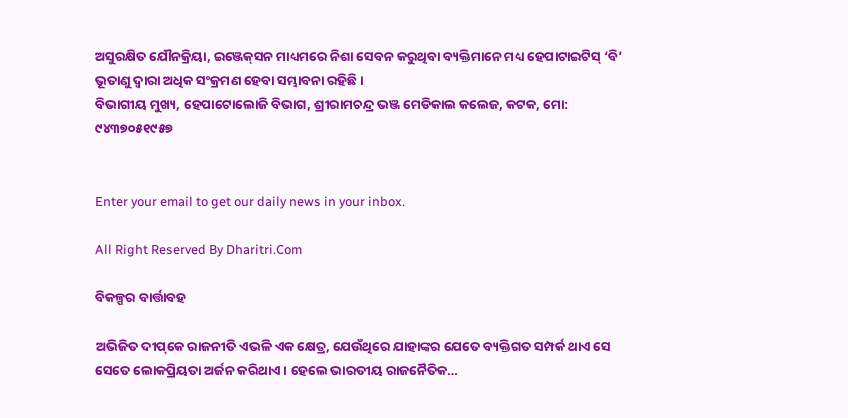ଅସୁରକ୍ଷିତ ଯୌନକ୍ରିୟା, ଇଞ୍ଜେକ୍‌ସନ ମାଧ୍ୟମରେ ନିଶା ସେବନ କରୁଥିବା ବ୍ୟକ୍ତିମାନେ ମଧ୍ୟ ହେପାଟାଇଟିସ୍‌ ‘ବି’ ଭୂତାଣୁ ଦ୍ୱାରା ଅଧିକ ସଂକ୍ରମଣ ହେବା ସମ୍ଭାବନା ରହିଛି ।
ବିଭାଗୀୟ ମୁଖ୍ୟ, ହେପାଟୋଲୋଜି ବିଭାଗ, ଶ୍ରୀରାମଚନ୍ଦ୍ର ଭଞ୍ଜ ମେଡିକାଲ କଲେଜ, କଟକ, ମୋ: ୯୪୩୭୦୫୧୯୫୭


Enter your email to get our daily news in your inbox.

All Right Reserved By Dharitri.Com

ବିକଳ୍ପର ବାର୍ତ୍ତାବହ

ଅଭିଜିତ ଦୀପ୍‌କେ ରାଜନୀତି ଏଭଳି ଏକ କ୍ଷେତ୍ର, ଯେଉଁଥିରେ ଯାହାଙ୍କର ଯେତେ ବ୍ୟକ୍ତିଗତ ସମ୍ପର୍କ ଥାଏ ସେ ସେତେ ଲୋକପ୍ରିୟତା ଅର୍ଜନ କରିଥାଏ। ହେଲେ ଭାରତୀୟ ରାଜନୈତିକ…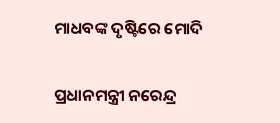ମାଧବଙ୍କ ଦୃଷ୍ଟିରେ ମୋଦି

ପ୍ରଧାନମନ୍ତ୍ରୀ ନରେନ୍ଦ୍ର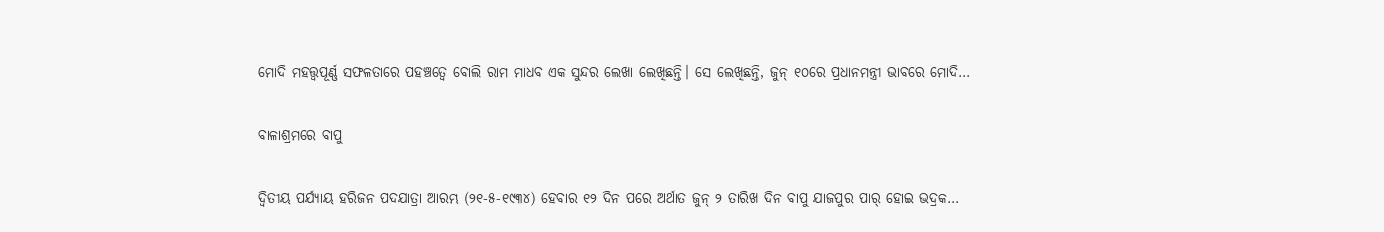ମୋଦି ମହତ୍ତ୍ୱପୂର୍ଣ୍ଣ ସଫଳତାରେ ପହଞ୍ଚତ୍ୱେ ବୋଲି ରାମ ମାଧବ ଏକ ସୁନ୍ଦର ଲେଖା ଲେଖିଛନ୍ତି। ସେ ଲେଖିଛନ୍ତି, ଜୁନ୍‌ ୧୦ରେ ପ୍ରଧାନମନ୍ତ୍ରୀ ଭାବରେ ମୋଦି…

ବାଳାଶ୍ରମରେ ବାପୁ

ଦ୍ବିତୀୟ ପର୍ଯ୍ୟାୟ ହରିଜନ ପଦଯାତ୍ରା ଆରମ୍ଭ (୨୧-୫-୧୯୩୪) ହେବାର ୧୨ ଦିନ ପରେ ଅର୍ଥାତ ଜୁନ୍‌ ୨ ତାରିଖ ଦିନ ବାପୁ ଯାଜପୁର ପାର୍‌ ହୋଇ ଭଦ୍ରକ…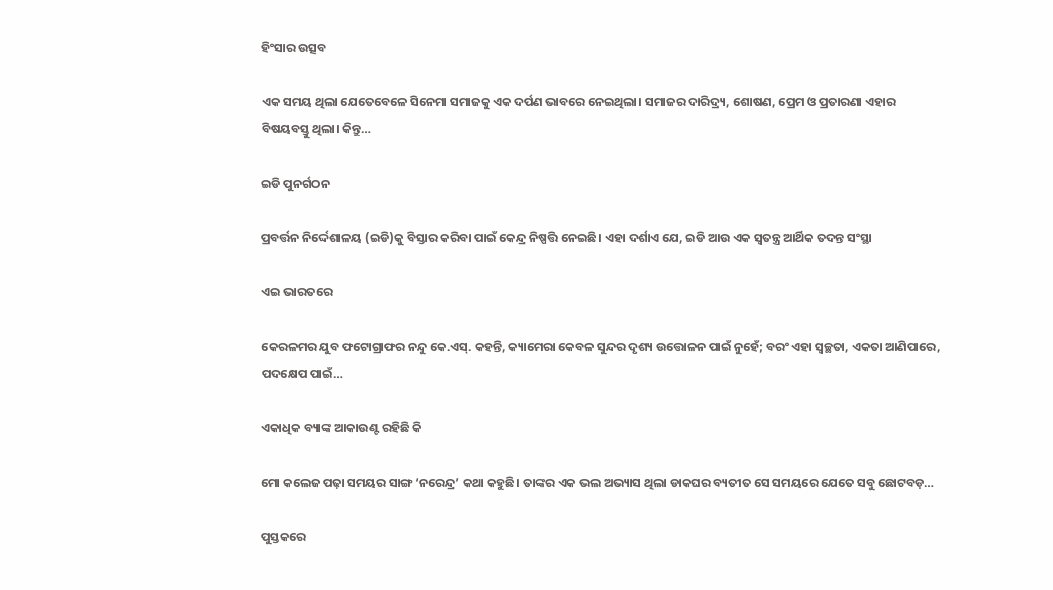ହିଂସାର ଉତ୍ସବ

ଏକ ସମୟ ଥିଲା ଯେତେବେଳେ ସିନେମା ସମାଜକୁ ଏକ ଦର୍ପଣ ଭାବରେ ନେଇଥିଲା। ସମାଜର ଦାରିଦ୍ର୍ୟ, ଶୋଷଣ, ପ୍ରେମ ଓ ପ୍ରତାରଣା ଏହାର ବିଷୟବସ୍ତୁ ଥିଲା। କିନ୍ତୁ…

ଇଡି ପୁନର୍ଗଠନ

ପ୍ରବର୍ତ୍ତନ ନିର୍ଦ୍ଦେଶାଳୟ (ଇଡି)କୁ ବିସ୍ତାର କରିବା ପାଇଁ କେନ୍ଦ୍ର ନିଷ୍ପତ୍ତି ନେଇଛି। ଏହା ଦର୍ଶାଏ ଯେ, ଇଡି ଆଉ ଏକ ସ୍ବତନ୍ତ୍ର ଆର୍ଥିକ ତଦନ୍ତ ସଂସ୍ଥା

ଏଇ ଭାରତରେ

କେରଳମର ଯୁବ ଫଟୋଗ୍ରାଫର ନନ୍ଦୁ କେ.ଏସ୍‌. କହନ୍ତି, କ୍ୟାମେରା କେବଳ ସୁନ୍ଦର ଦୃଶ୍ୟ ଉତ୍ତୋଳନ ପାଇଁ ନୁହେଁ; ବରଂ ଏହା ସ୍ବଚ୍ଛତା, ଏକତା ଆଣିପାରେ, ପଦକ୍ଷେପ ପାଇଁ…

ଏକାଧିକ ବ୍ୟାଙ୍କ ଆକାଉଣ୍ଟ ରହିଛି କି

ମୋ କଲେଜ ପଢ଼ା ସମୟର ସାଙ୍ଗ ‘ନରେନ୍ଦ୍ର’ କଥା କହୁଛି। ତାଙ୍କର ଏକ ଭଲ ଅଭ୍ୟାସ ଥିଲା ଡାକଘର ବ୍ୟତୀତ ସେ ସମୟରେ ଯେତେ ସବୁ ଛୋଟବଡ଼…

ପୁସ୍ତକରେ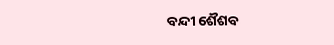ବନ୍ଦୀ ଶୈଶବ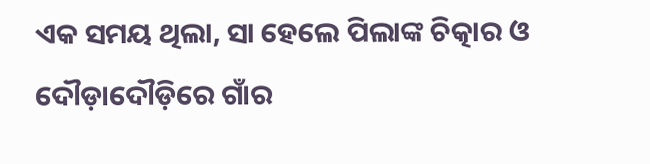ଏକ ସମୟ ଥିଲା, ସା ହେଲେ ପିଲାଙ୍କ ଚିତ୍କାର ଓ ଦୌଡ଼ାଦୌଡ଼ିରେ ଗାଁର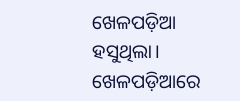ଖେଳପଡ଼ିଆ ହସୁଥିଲା। ଖେଳପଡ଼ିଆରେ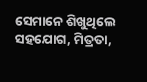ସେମାନେ ଶିଖୁଥିଲେ ସହଯୋଗ, ମିତ୍ରତା,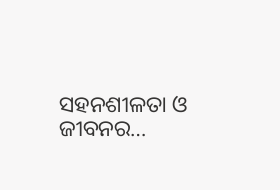ସହନଶୀଳତା ଓ ଜୀବନର…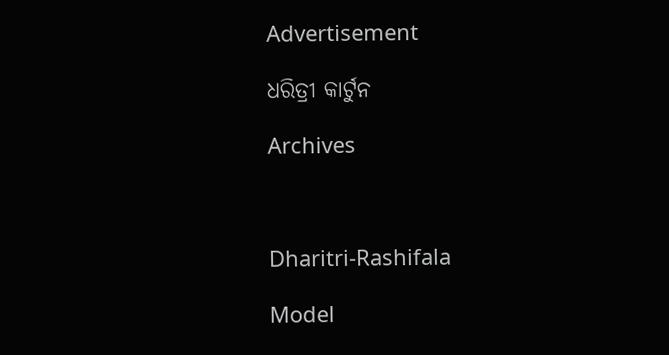Advertisement

ଧରିତ୍ରୀ କାର୍ଟୁନ

Archives



Dharitri-Rashifala

Model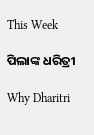This Week

ପିଲାଙ୍କ ଧରିତ୍ରୀ

Why Dharitri